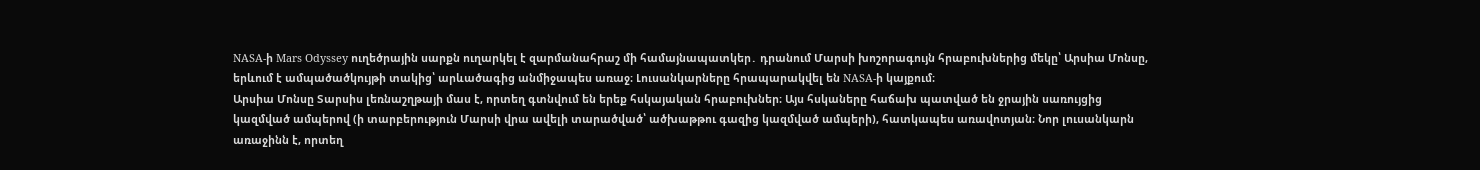NASA-ի Mars Odyssey ուղեծրային սարքն ուղարկել է զարմանահրաշ մի համայնապատկեր․ դրանում Մարսի խոշորագույն հրաբուխներից մեկը՝ Արսիա Մոնսը, երևում է ամպածածկույթի տակից՝ արևածագից անմիջապես առաջ։ Լուսանկարները հրապարակվել են NASA-ի կայքում։
Արսիա Մոնսը Տարսիս լեռնաշղթայի մաս է, որտեղ գտնվում են երեք հսկայական հրաբուխներ։ Այս հսկաները հաճախ պատված են ջրային սառույցից կազմված ամպերով (ի տարբերություն Մարսի վրա ավելի տարածված՝ ածխաթթու գազից կազմված ամպերի), հատկապես առավոտյան։ Նոր լուսանկարն առաջինն է, որտեղ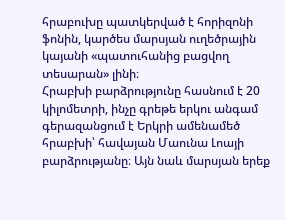հրաբուխը պատկերված է հորիզոնի ֆոնին, կարծես մարսյան ուղեծրային կայանի «պատուհանից բացվող տեսարան» լինի։
Հրաբխի բարձրությունը հասնում է 20 կիլոմետրի, ինչը գրեթե երկու անգամ գերազանցում է Երկրի ամենամեծ հրաբխի՝ հավայան Մաունա Լոայի բարձրությանը։ Այն նաև մարսյան երեք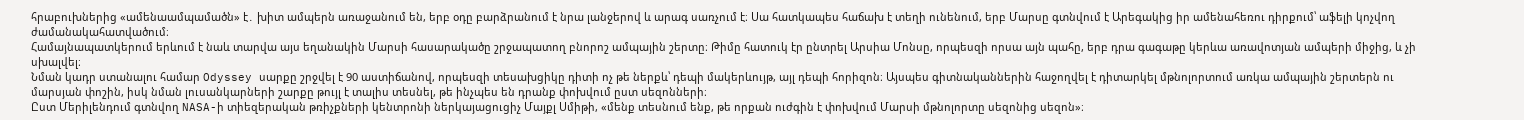հրաբուխներից «ամենաամպամածն» է․ խիտ ամպերն առաջանում են, երբ օդը բարձրանում է նրա լանջերով և արագ սառչում է։ Սա հատկապես հաճախ է տեղի ունենում, երբ Մարսը գտնվում է Արեգակից իր ամենահեռու դիրքում՝ աֆելի կոչվող ժամանակահատվածում։
Համայնապատկերում երևում է նաև տարվա այս եղանակին Մարսի հասարակածը շրջապատող բնորոշ ամպային շերտը։ Թիմը հատուկ էր ընտրել Արսիա Մոնսը, որպեսզի որսա այն պահը, երբ դրա գագաթը կերևա առավոտյան ամպերի միջից, և չի սխալվել։
Նման կադր ստանալու համար Odyssey սարքը շրջվել է 90 աստիճանով, որպեսզի տեսախցիկը դիտի ոչ թե ներքև՝ դեպի մակերևույթ, այլ դեպի հորիզոն։ Այսպես գիտնականներին հաջողվել է դիտարկել մթնոլորտում առկա ամպային շերտերն ու մարսյան փոշին, իսկ նման լուսանկարների շարքը թույլ է տալիս տեսնել, թե ինչպես են դրանք փոխվում ըստ սեզոնների։
Ըստ Մերիլենդում գտնվող NASA-ի տիեզերական թռիչքների կենտրոնի ներկայացուցիչ Մայքլ Սմիթի, «մենք տեսնում ենք, թե որքան ուժգին է փոխվում Մարսի մթնոլորտը սեզոնից սեզոն»։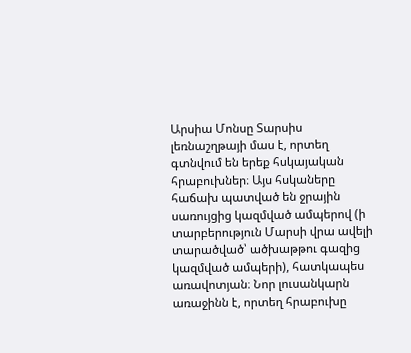Արսիա Մոնսը Տարսիս լեռնաշղթայի մաս է, որտեղ գտնվում են երեք հսկայական հրաբուխներ։ Այս հսկաները հաճախ պատված են ջրային սառույցից կազմված ամպերով (ի տարբերություն Մարսի վրա ավելի տարածված՝ ածխաթթու գազից կազմված ամպերի), հատկապես առավոտյան։ Նոր լուսանկարն առաջինն է, որտեղ հրաբուխը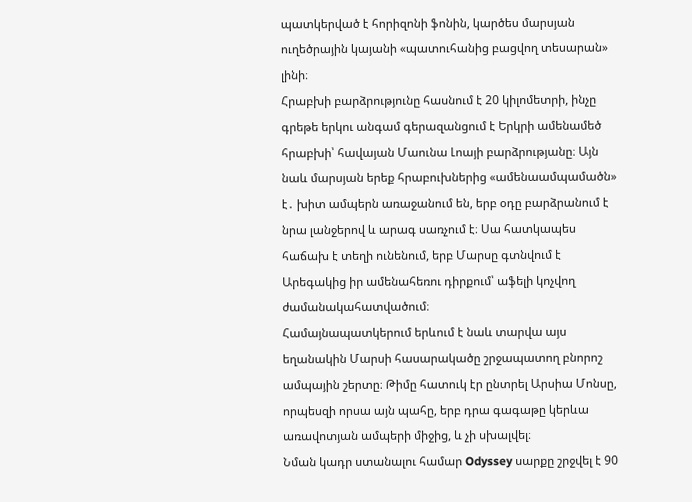պատկերված է հորիզոնի ֆոնին, կարծես մարսյան ուղեծրային կայանի «պատուհանից բացվող տեսարան» լինի։
Հրաբխի բարձրությունը հասնում է 20 կիլոմետրի, ինչը գրեթե երկու անգամ գերազանցում է Երկրի ամենամեծ հրաբխի՝ հավայան Մաունա Լոայի բարձրությանը։ Այն նաև մարսյան երեք հրաբուխներից «ամենաամպամածն» է․ խիտ ամպերն առաջանում են, երբ օդը բարձրանում է նրա լանջերով և արագ սառչում է։ Սա հատկապես հաճախ է տեղի ունենում, երբ Մարսը գտնվում է Արեգակից իր ամենահեռու դիրքում՝ աֆելի կոչվող ժամանակահատվածում։
Համայնապատկերում երևում է նաև տարվա այս եղանակին Մարսի հասարակածը շրջապատող բնորոշ ամպային շերտը։ Թիմը հատուկ էր ընտրել Արսիա Մոնսը, որպեսզի որսա այն պահը, երբ դրա գագաթը կերևա առավոտյան ամպերի միջից, և չի սխալվել։
Նման կադր ստանալու համար Odyssey սարքը շրջվել է 90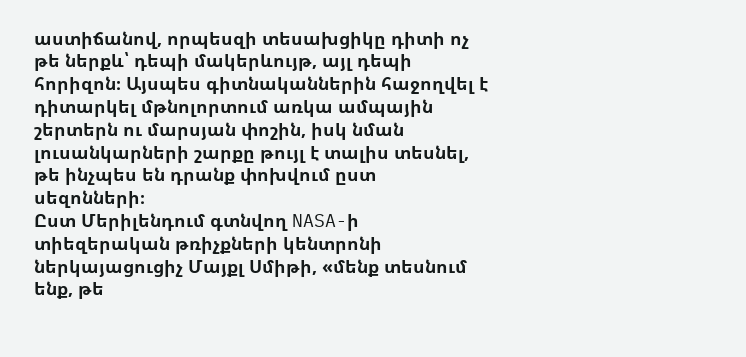աստիճանով, որպեսզի տեսախցիկը դիտի ոչ թե ներքև՝ դեպի մակերևույթ, այլ դեպի հորիզոն։ Այսպես գիտնականներին հաջողվել է դիտարկել մթնոլորտում առկա ամպային շերտերն ու մարսյան փոշին, իսկ նման լուսանկարների շարքը թույլ է տալիս տեսնել, թե ինչպես են դրանք փոխվում ըստ սեզոնների։
Ըստ Մերիլենդում գտնվող NASA-ի տիեզերական թռիչքների կենտրոնի ներկայացուցիչ Մայքլ Սմիթի, «մենք տեսնում ենք, թե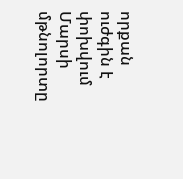որքան ուժգին է փոխվում Մարսի մթնոլորտը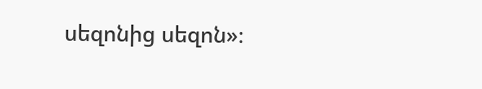սեզոնից սեզոն»։